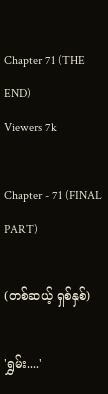Chapter 71 (THE END)
Viewers 7k

Chapter - 71 (FINAL PART)

(တစ်ဆယ့် ရှစ်နှစ်)

'ရွှမ်း....'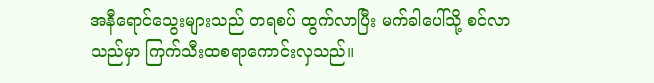အနီရောင်သွေးများသည် တရစပ် ထွက်လာပြီး မက်ခါပေါ်သို့ စင်လာသည်မှာ ကြက်သီးထစရာကောင်းလှသည်။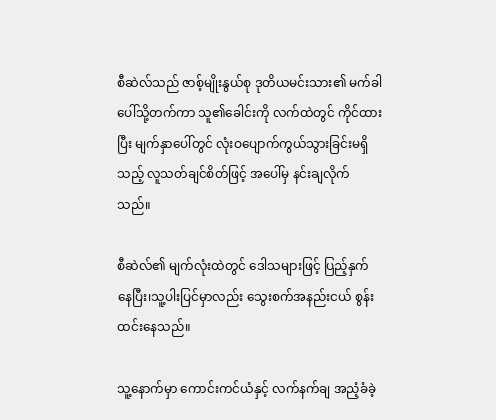စီဆဲလ်သည် ဇာစ့်မျိုးနွယ်စု ဒုတိယမင်းသား၏ မက်ခါ ပေါ်သို့တက်ကာ သူ၏ခေါင်းကို လက်ထဲတွင် ကိုင်ထားပြီး မျက်နှာပေါ်တွင် လုံးဝပျောက်ကွယ်သွားခြင်းမရှိသည့် လူသတ်ချင်စိတ်ဖြင့် အပေါ်မှ နင်းချလိုက်သည်။

စီဆဲလ်၏ မျက်လုံးထဲတွင် ဒေါသများဖြင့် ပြည့်နှက်နေပြီး၊သူ့ပါးပြင်မှာလည်း သွေးစက်အနည်းငယ် စွန်းထင်းနေသည်။

သူ့နောက်မှာ ကောင်းကင်ယံနှင့် လက်နက်ချ အညံ့ခံခဲ့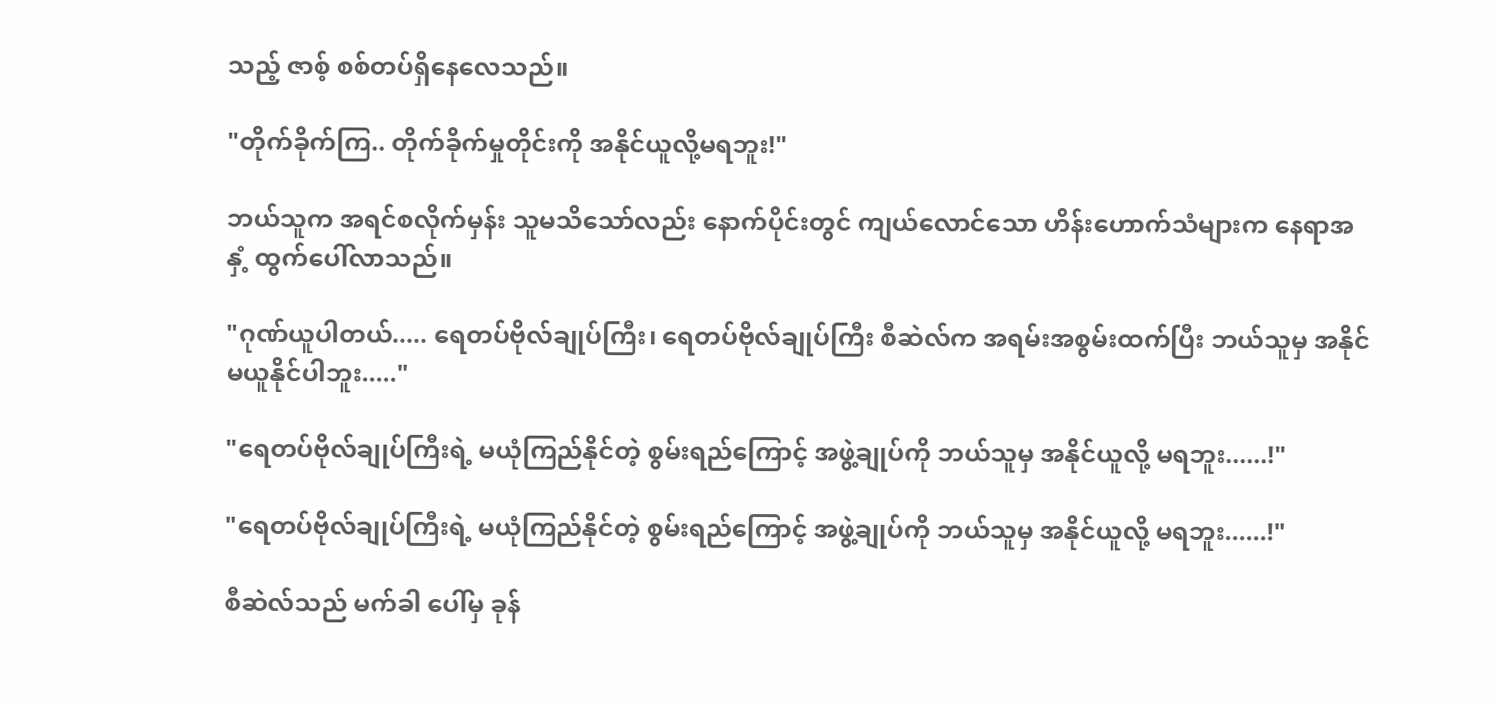သည့် ဇာစ့် စစ်တပ်ရှိနေလေသည်။

"တိုက်ခိုက်ကြ.. တိုက်ခိုက်မှုတိုင်းကို အနိုင်ယူလို့မရဘူး!"

ဘယ်သူက အရင်စလိုက်မှန်း သူမသိသော်လည်း နောက်ပိုင်းတွင် ကျယ်လောင်သော ဟိန်းဟောက်သံများက နေရာအနှံ့ ထွက်ပေါ်လာသည်။

"ဂုဏ်ယူပါတယ်..... ရေတပ်ဗိုလ်ချုပ်ကြီး၊ ရေတပ်ဗိုလ်ချုပ်ကြီး စီဆဲလ်က အရမ်းအစွမ်းထက်ပြီး ဘယ်သူမှ အနိုင်မယူနိုင်ပါဘူး....."

"ရေတပ်ဗိုလ်ချုပ်ကြီးရဲ့ မယုံကြည်နိုင်တဲ့ စွမ်းရည်ကြောင့် အဖွဲ့ချုပ်ကို ဘယ်သူမှ အနိုင်ယူလို့ မရဘူး......!"

"ရေတပ်ဗိုလ်ချုပ်ကြီးရဲ့ မယုံကြည်နိုင်တဲ့ စွမ်းရည်ကြောင့် အဖွဲ့ချုပ်ကို ဘယ်သူမှ အနိုင်ယူလို့ မရဘူး......!"

စီဆဲလ်သည် မက်ခါ ပေါ်မှ ခုန်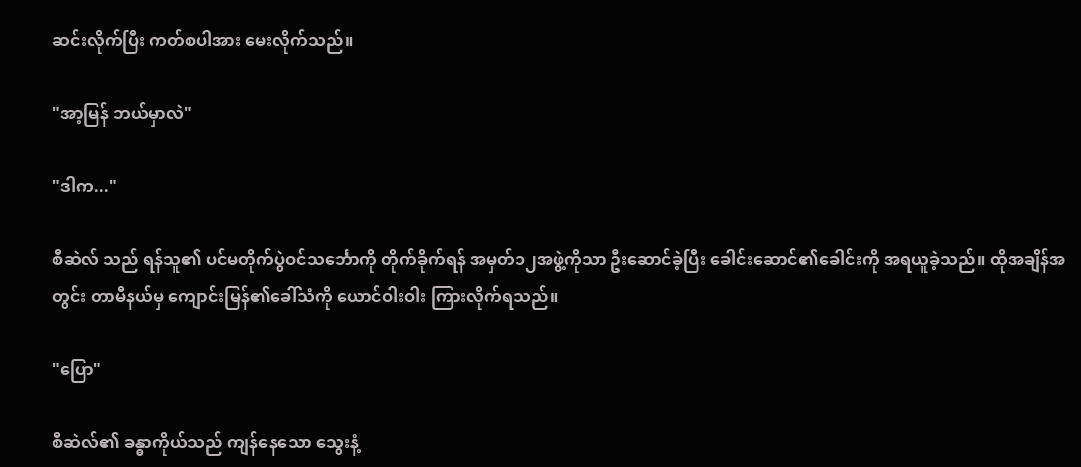ဆင်းလိုက်ပြီး ကတ်စပါအား မေးလိုက်သည်။

"အာ့မြန် ဘယ်မှာလဲ"

"ဒါက..."

စီဆဲလ် သည် ရန်သူ၏ ပင်မတိုက်ပွဲဝင်သင်္ဘောကို တိုက်ခိုက်ရန် အမှတ်၁၂အဖွဲ့ကိုသာ ဦးဆောင်ခဲ့ပြီး ခေါင်းဆောင်၏ခေါင်းကို အရယူခဲ့သည်။ ထိုအချိန်အတွင်း တာမီနယ်မှ ကျောင်းမြန်၏ခေါ်သံကို ယောင်ဝါးဝါး ကြားလိုက်ရသည်။

"ပြော"

စီဆဲလ်၏ ခန္ဓာကိုယ်သည် ကျန်နေသော သွေးနံ့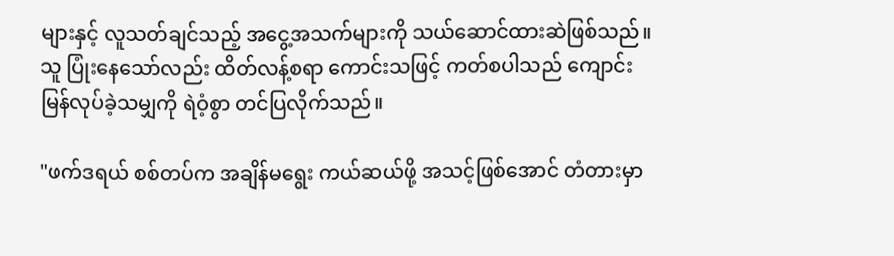များနှင့် လူသတ်ချင်သည့် အငွေ့အသက်များကို သယ်ဆောင်ထားဆဲဖြစ်သည်။ သူ ပြုံးနေသော်လည်း ထိတ်လန့်စရာ ကောင်းသဖြင့် ကတ်စပါသည် ကျောင်းမြန်လုပ်ခဲ့သမျှကို ရဲဝံ့စွာ တင်ပြလိုက်သည်။

"ဖက်ဒရယ် စစ်တပ်က အချိန်မရွေး ကယ်ဆယ်ဖို့ အသင့်ဖြစ်အောင် တံတားမှာ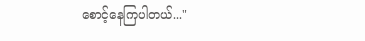စောင့်နေကြပါတယ်..."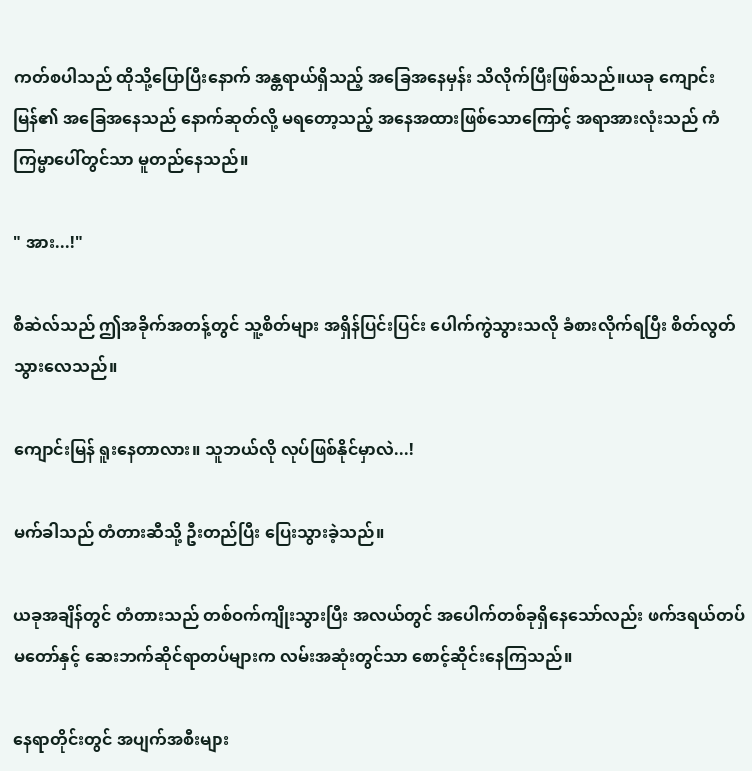ကတ်စပါသည် ထိုသို့ပြောပြီးနောက် အန္တရာယ်ရှိသည့် အခြေအနေမှန်း သိလိုက်ပြီးဖြစ်သည်။ယခု ကျောင်းမြန်၏ အခြေအနေသည် နောက်ဆုတ်လို့ မရတော့သည့် အနေအထားဖြစ်သောကြောင့် အရာအားလုံးသည် ကံကြမ္မာပေါ်တွင်သာ မူတည်နေသည်။

" အား...!"

စီဆဲလ်သည် ဤအခိုက်အတန့်တွင် သူ့စိတ်များ အရှိန်ပြင်းပြင်း ပေါက်ကွဲသွားသလို ခံစားလိုက်ရပြီး စိတ်လွတ်သွားလေသည်။

ကျောင်းမြန် ရူးနေတာလား။ သူဘယ်လို လုပ်ဖြစ်နိုင်မှာလဲ...!

မက်ခါသည် တံတားဆီသို့ ဦးတည်ပြီး ပြေးသွားခဲ့သည်။

ယခုအချိန်တွင် တံတားသည် တစ်ဝက်ကျိုးသွားပြီး အလယ်တွင် အပေါက်တစ်ခုရှိနေသော်လည်း ဖက်ဒရယ်တပ်မတော်နှင့် ဆေးဘက်ဆိုင်ရာတပ်များက လမ်းအဆုံးတွင်သာ စောင့်ဆိုင်းနေကြသည်။

နေရာတိုင်းတွင် အပျက်အစီးများ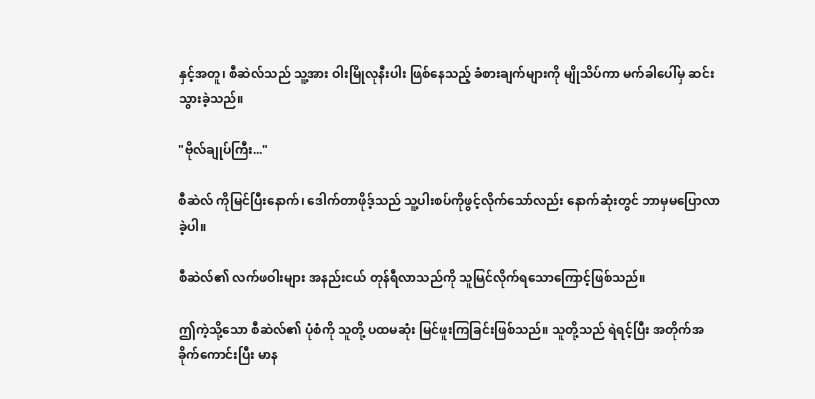နှင့်အတူ၊ စီဆဲလ်သည် သူ့အား ဝါးမြိုလုနီးပါး ဖြစ်နေသည့် ခံစားချက်များကို မျိုသိပ်ကာ မက်ခါ‌ပေါ်မှ ဆင်းသွားခဲ့သည်။

"ဗိုလ်ချုပ်ကြီး..."

စီဆဲလ် ကိုမြင်ပြီးနောက်၊ ဒေါက်တာဖိုဒ့်သည် သူ့ပါးစပ်ကိုဖွင့်လိုက်သော်လည်း နောက်ဆုံးတွင် ဘာမှမပြောလာခဲ့ပါ။

စီဆဲလ်၏ လက်ဖဝါးများ အနည်းငယ် တုန်ရီလာသည်ကို သူမြင်လိုက်ရသောကြောင့်ဖြစ်သည်။

ဤကဲ့သို့သော စီဆဲလ်၏ ပုံစံကို သူတို့ ပထမဆုံး မြင်ဖူးကြခြင်းဖြစ်သည်။ သူတို့သည် ရဲရင့်ပြီး အတိုက်အခိုက်ကောင်းပြီး မာန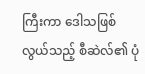ကြီးကာ ဒေါသဖြစ်လွယ်သည့် စီဆဲလ်၏ ပုံ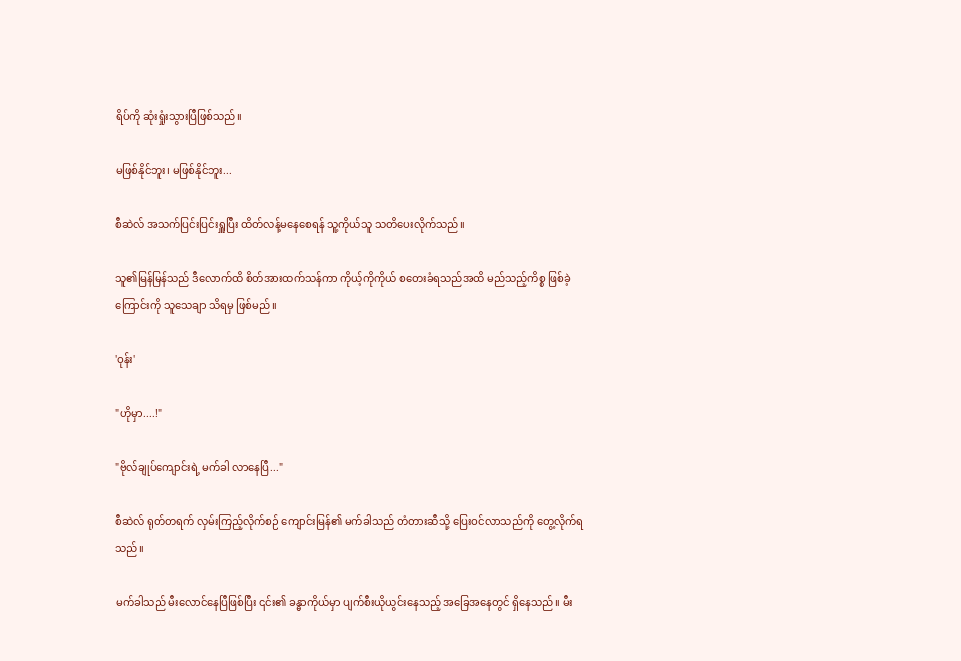ရိပ်ကို ဆုံးရှုံးသွားပြီဖြစ်သည်။

မဖြစ်နိုင်ဘူး၊ မဖြစ်နိုင်ဘူး...

စီဆဲလ် အသက်ပြင်းပြင်းရှူပြီး ထိတ်လန့်မနေစေရန် သူ့ကိုယ်သူ သတိပေးလိုက်သည်။

သူ၏မြန်မြန်သည် ဒီလောက်ထိ စိတ်အားထက်သန်ကာ ကိုယ့်ကိုကိုယ် စတေးခံရသည်အထိ မည်သည့်ကိစ္စ ဖြစ်ခဲ့ကြောင်းကို သူသေချာ သိရမှ ဖြစ်မည်။

'ဝုန်း'

"ဟိုမှာ....!"

"ဗိုလ်ချုပ်ကျောင်းရဲ့ မက်ခါ လာနေပြီ..."

စီဆဲလ် ရုတ်တရက် လှမ်းကြည့်လိုက်စဉ် ကျောင်းမြန်၏ မက်ခါသည် တံတားဆီသို့ ပြေးဝင်လာသည်ကို တွေ့လိုက်ရသည်။

မက်ခါသည် မီးလောင်နေပြီဖြစ်ပြီး ၎င်း၏ ခန္ဓာကိုယ်မှာ ပျက်စီးယိုယွင်းနေသည့် အခြေအနေတွင် ရှိနေသည်။ မီး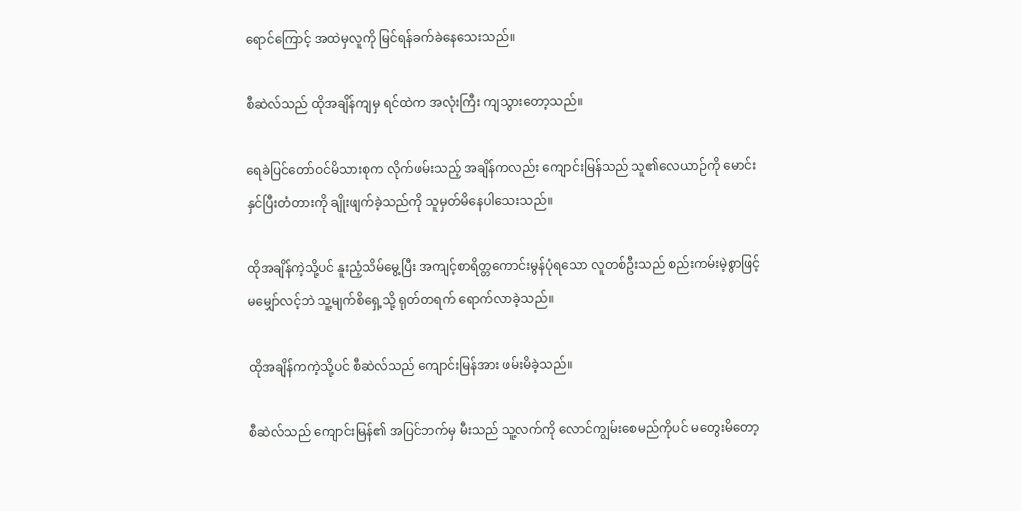ရောင်ကြောင့် အထဲမှလူကို မြင်ရန်ခက်ခဲနေသေးသည်။

စီဆဲလ်သည် ထိုအချိန်ကျမှ ရင်ထဲက အလုံးကြီး ကျသွားတော့သည်။

ရေခဲပြင်တော်ဝင်မိသားစုက လိုက်ဖမ်းသည့် အချိန်ကလည်း ကျောင်းမြန်သည် သူ၏လေယာဉ်ကို မောင်းနှင်ပြီးတံတားကို ချိုးဖျက်ခဲ့သည်ကို သူမှတ်မိနေပါသေးသည်။

ထိုအချိန်ကဲ့သို့ပင် နူးညံ့သိမ်မွေ့ပြီး အကျင့်စာရိတ္တကောင်းမွန်ပုံရသော လူတစ်ဦးသည် စည်းကမ်းမဲ့စွာဖြင့် မမျှော်လင့်ဘဲ သူ့မျက်စိရှေ့သို့ ရုတ်တရက် ရောက်လာခဲ့သည်။

ထိုအချိန်ကကဲ့သို့ပင် စီဆဲလ်သည် ကျောင်းမြန်အား ဖမ်းမိခဲ့သည်။

စီဆဲလ်သည် ကျောင်းမြန်၏ အပြင်ဘက်မှ မီးသည် သူ့လက်ကို လောင်ကျွမ်းစေမည်ကိုပင် မတွေးမိ‌တော့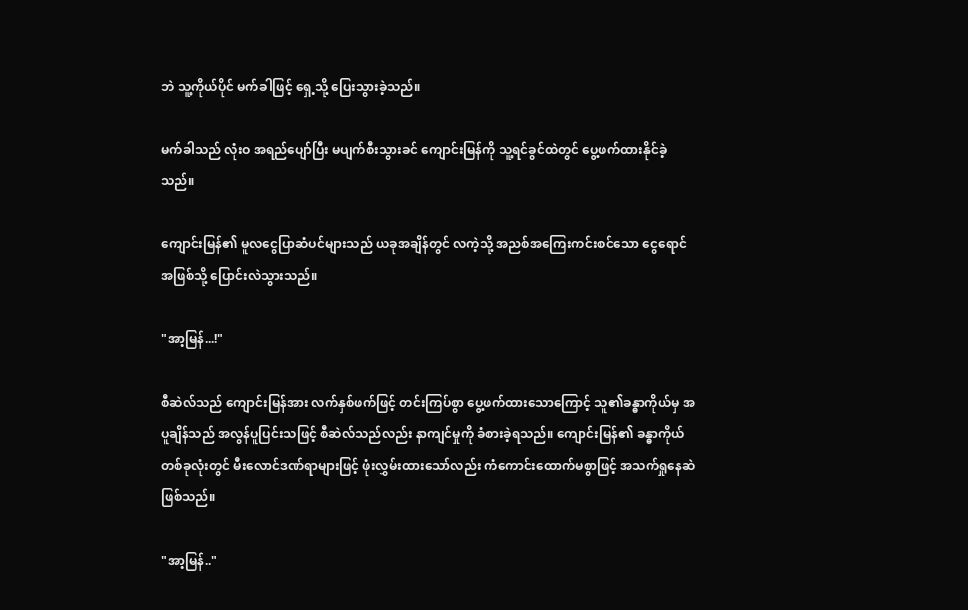ဘဲ သူ့ကိုယ်ပိုင် မက်ခါဖြင့် ရှေ့သို့ ပြေးသွားခဲ့သည်။

မက်ခါသည် လုံးဝ အရည်ပျော်ပြီး မပျက်စီးသွားခင် ကျောင်းမြန်ကို သူ့ရင်ခွင်ထဲတွင် ပွေ့ဖက်ထားနိုင်ခဲ့သည်။

ကျောင်းမြန်၏ မူလငွေပြာဆံပင်များသည် ယခုအချိန်တွင် လကဲ့သို့ အညစ်အကြေးကင်းစင်သော ငွေရောင်အဖြစ်သို့ ပြောင်းလဲသွားသည်။

"အာ့မြန်...!"

စီဆဲလ်သည် ကျောင်းမြန်အား လက်နှစ်ဖက်ဖြင့် တင်းကြပ်စွာ ပွေ့ဖက်ထားသောကြောင့် သူ၏ခန္ဓာကိုယ်မှ အပူချိန်သည် အလွန်ပူပြင်းသဖြင့် စီဆဲလ်သည်လည်း နာကျင်မှုကို ခံစားခဲ့ရသည်။ ကျောင်းမြန်၏ ခန္ဓာကိုယ်တစ်ခုလုံးတွင် မီးလောင်ဒဏ်ရာများဖြင့် ဖုံးလွှမ်းထားသော်လည်း ကံကောင်းထောက်မစွာဖြင့် အသက်ရှုနေဆဲဖြစ်သည်။

"အာ့မြန်.."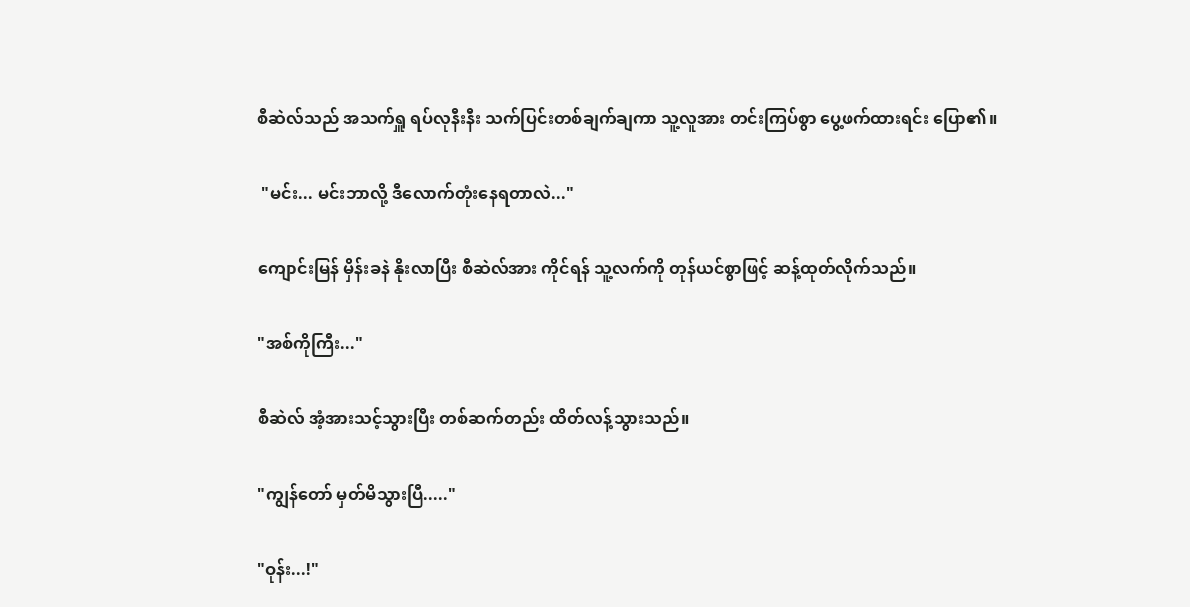စီဆဲလ်သည် အသက်ရှူ ရပ်လုနီးနီး သက်ပြင်းတစ်ချက်ချကာ သူ့လူအား တင်းကြပ်စွာ ပွေ့ဖက်ထားရင်း ပြော၏။

 "မင်း... မင်းဘာလို့ ဒီလောက်တုံးနေရတာလဲ..."

ကျောင်းမြန် မှိန်းခနဲ နိုးလာပြီး စီဆဲလ်အား ကိုင်ရန် သူ့လက်ကို တုန်ယင်စွာဖြင့် ဆန့်ထုတ်လိုက်သည်။

"အစ်ကိုကြီး..."

စီဆဲလ် အံ့အားသင့်သွားပြီး တစ်ဆက်တည်း ထိတ်လန့်သွားသည်။

"ကျွန်တော် မှတ်မိသွားပြီ....."

"ဝုန်း...!"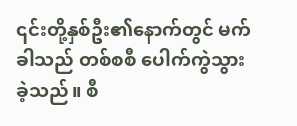၎င်းတို့နှစ်ဦး၏နောက်တွင် မက်ခါသည် တစ်စစီ ပေါက်ကွဲသွားခဲ့သည်။ စီ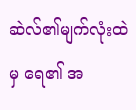ဆဲလ်၏မျက်လုံးထဲမှ ရေ၏ အ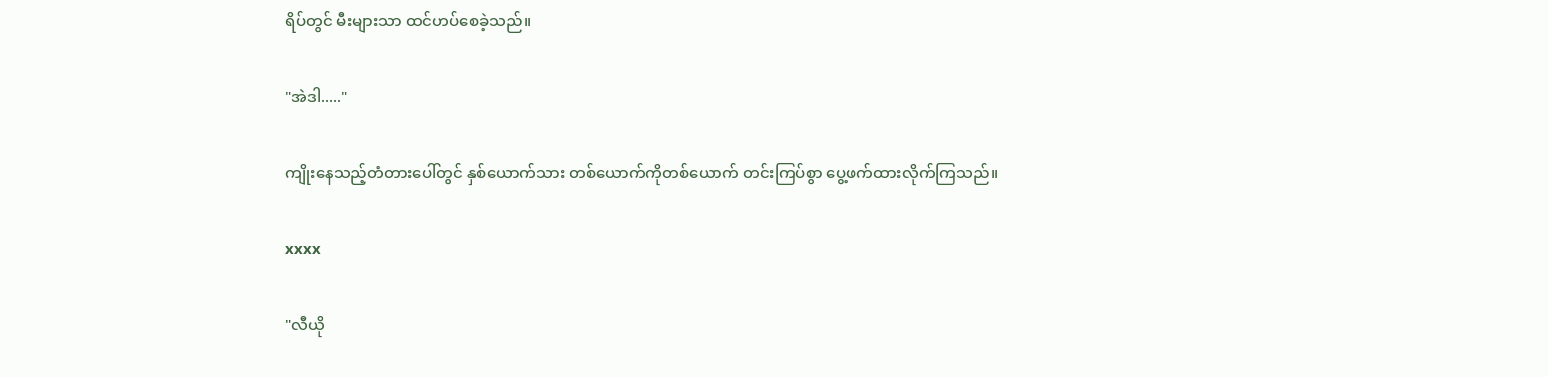ရိပ်တွင် မီးများသာ ထင်ဟပ်စေခဲ့သည်။

"အဲဒါ....."

ကျိုးနေသည့်တံတားပေါ်တွင် နှစ်ယောက်သား တစ်ယောက်ကိုတစ်ယောက် တင်းကြပ်စွာ ပွေ့ဖက်ထားလိုက်ကြသည်။

xxxx

"လီယို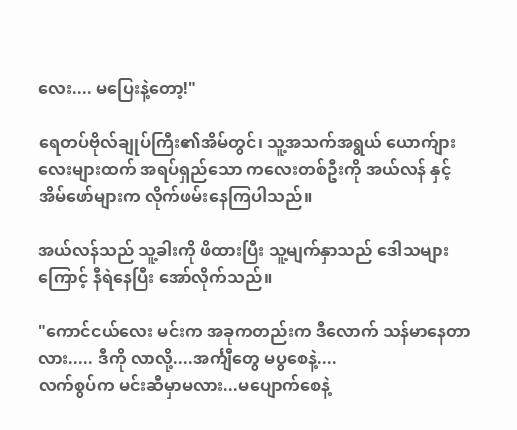လေး.... မပြေးနဲ့တော့!"

ရေတပ်ဗိုလ်ချုပ်ကြီး၏အိမ်တွင်၊ သူ့အသက်အရွယ် ယောက်ျားလေးများထက် အရပ်ရှည်သော ကလေးတစ်ဦးကို အယ်လန် နှင့် အိမ်ဖော်များက လိုက်ဖမ်းနေကြပါသည်။

အယ်လန်သည် သူ့ခါးကို ဖိထားပြီး သူ့မျက်နှာသည် ဒေါသများကြောင့် နီရဲနေပြီး အော်လိုက်သည်။

"ကောင်ငယ်လေး မင်းက အခုကတည်းက ဒီလောက် သန်မာနေတာလား..... ဒီကို လာလို့....အင်္ကျီတွေ မပွစေနဲ့....
လက်စွပ်က မင်းဆီမှာမလား...မပျောက်စေနဲ့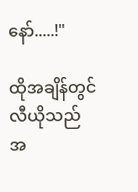နော်.....!"

ထိုအချိန်တွင် လီယိုသည် အ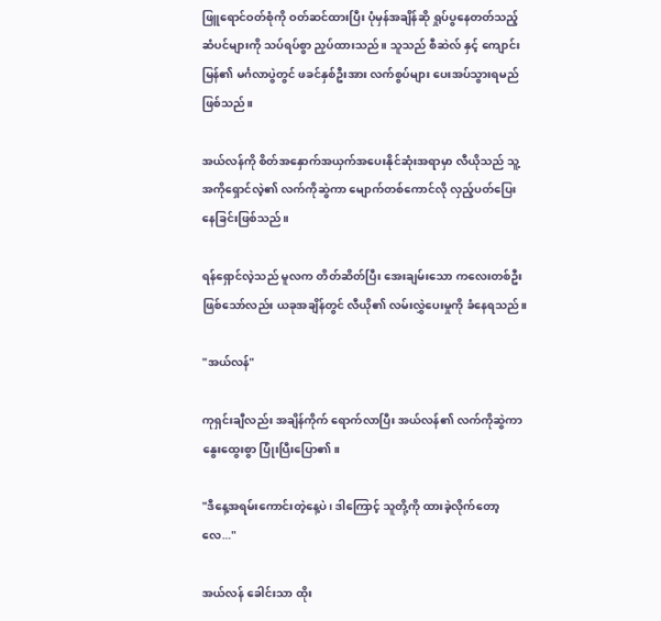ဖြူရောင်ဝတ်စုံကို ဝတ်ဆင်ထားပြီး ပုံမှန်အချိန်ဆို ရှုပ်ပွနေတတ်သည့် ဆံပင်များကို သပ်ရပ်စွာ ညှပ်ထားသည်။ သူသည် စီဆဲလ် နှင့် ကျောင်းမြန်၏ မင်္ဂလာပွဲတွင် ဖခင်နှစ်ဦးအား လက်စွပ်များ ပေးအပ်သွားရမည်ဖြစ်သည်။

အယ်လန်ကို စိတ်အနှောက်အယှက်အပေးနိုင်ဆုံးအရာမှာ လီယိုသည် သူ့အကိုရှောင်လဲ့၏ လက်ကိုဆွဲကာ မျောက်တစ်ကောင်လို လှည့်ပတ်ပြေးနေခြင်းဖြစ်သည်။

ရန်ရှောင်လဲ့သည် မူလက တိတ်ဆိတ်ပြီး အေးချမ်းသော ကလေးတစ်ဦးဖြစ်သော်လည်း ယခုအချိန်တွင် လီယို၏ လမ်းလွှဲပေးမှုကို ခံနေရသည်။

"အယ်လန်"

ကုရှင်းချီလည်း အချိန်ကိုက် ရောက်လာပြီး အယ်လန်၏ လက်ကိုဆွဲကာ နွေးထွေးစွာ ပြုံးပြီးပြော၏။

"ဒီနေ့အရမ်းကောင်းတဲ့နေ့ပဲ၊ ဒါကြောင့် သူတို့ကို ထားခဲ့လိုက်တော့လေ..."

အယ်လန် ခေါင်းသာ ထိုး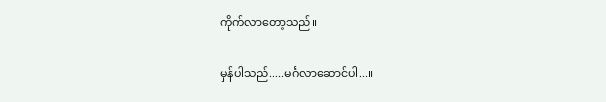ကိုက်လာတော့သည်။

မှန်ပါသည်.....မင်္ဂလာဆောင်ပါ...။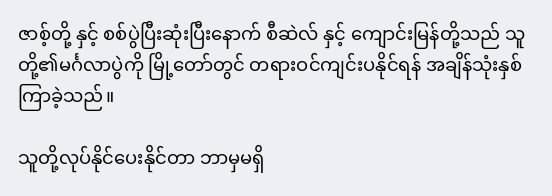ဇာစ့်တို့ နှင့် စစ်ပွဲပြီးဆုံးပြီးနောက် စီဆဲလ် နှင့် ကျောင်းမြန်တို့သည် သူတို့၏မင်္ဂလာပွဲကို မြို့တော်တွင် တရားဝင်ကျင်းပနိုင်ရန် အချိန်သုံးနှစ်ကြာခဲ့သည်။

သူတို့လုပ်နိုင်ပေးနိုင်တာ ဘာမှမရှိ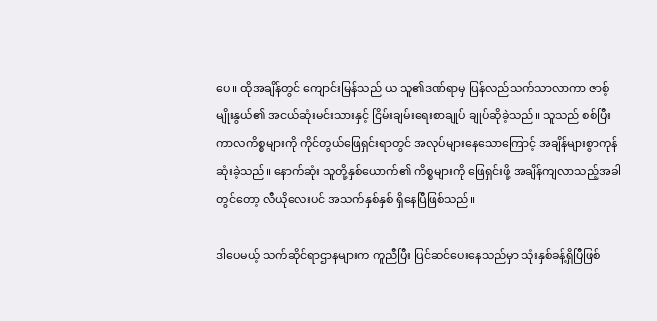ပေ။ ထိုအချိန်တွင် ကျောင်းမြန်သည် ယ သူ၏ဒဏ်ရာမှ ပြန်လည်သက်သာလာကာ ဇာစ့် မျိုးနွယ်၏ အငယ်ဆုံးမင်းသားနှင့် ငြိမ်းချမ်းရေးစာချုပ် ချုပ်ဆိုခဲ့သည်။ သူသည် စစ်ပြီးကာလကိစ္စများကို ကိုင်တွယ်ဖြေရှင်းရာတွင် အလုပ်များနေသောကြောင့် အချိန်များစွာကုန်ဆုံးခဲ့သည်။ နောက်ဆုံး သူတို့နှစ်ယောက်၏ ကိစ္စများကို ဖြေရှင်းဖို့ အချိန်ကျလာသည့်အခါတွင်တော့ လီယိုလေးပင် အသက်နှစ်နှစ် ရှိနေပြီဖြစ်သည်။

ဒါပေမယ့် သက်ဆိုင်ရာဌာနများက ကူညီပြီး ပြင်ဆင်ပေးနေသည်မှာ သုံးနှစ်ခန့်ရှိပြီဖြစ်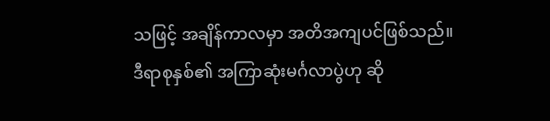သဖြင့် အချိန်ကာလမှာ အတိအကျပင်ဖြစ်သည်။ဒီရာစုနှစ်၏ အကြာဆုံးမင်္ဂလာပွဲဟု ဆို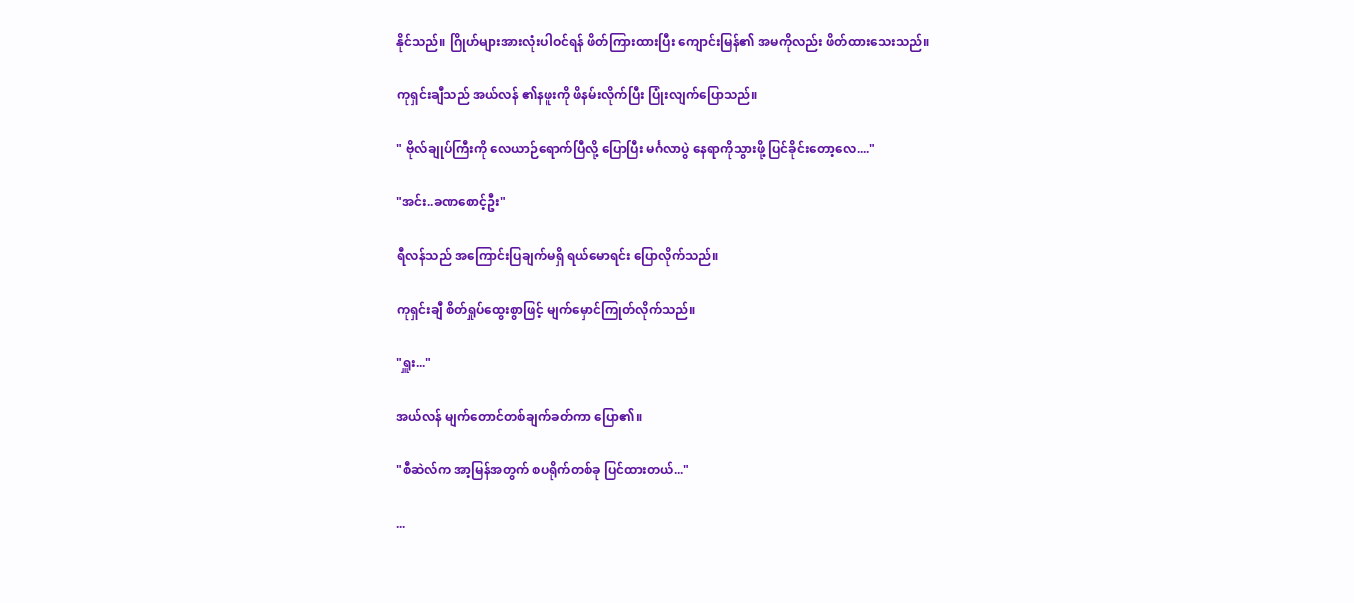နိုင်သည်။ ဂြိုဟ်များအားလုံးပါဝင်ရန် ဖိတ်ကြားထားပြီး ကျောင်းမြန်၏ အမကိုလည်း ဖိတ်ထားသေးသည်။

ကုရှင်းချီသည် အယ်လန် ၏နဖူးကို ဖိနမ်းလိုက်ပြီး ပြုံးလျက်ပြောသည်။

" ဗိုလ်ချုပ်ကြီးကို လေယာဉ်ရောက်ပြီလို့ ပြောပြီး မင်္ဂလာပွဲ နေရာကိုသွားဖို့ ပြင်ခိုင်းတော့လေ...."

"အင်း..ခဏစောင့်ဦး"

ရီလန်သည် အကြောင်းပြချက်မရှိ ရယ်မောရင်း ပြောလိုက်သည်။

ကုရှင်းချီ စိတ်ရှုပ်ထွေးစွာဖြင့် မျက်မှောင်ကြုတ်လိုက်သည်။

"ရှူး..."

အယ်လန် မျက်တောင်တစ်ချက်ခတ်ကာ ပြော၏။

"စီဆဲလ်က အာ့မြန်အတွက် စပရိုက်တစ်ခု ပြင်ထားတယ်..."

...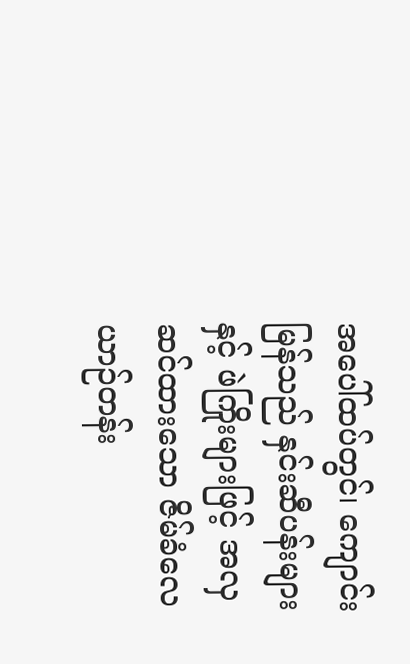အပေါ်ထပ်တွင်၊ ကျောင်းမြန်သည် နှင်းဆီပန်းများနှင့် ဖဲကြိုးများဖြင့် အလှဆင်ထားသော ဇိမ်ခံလေယာဉ်တန်း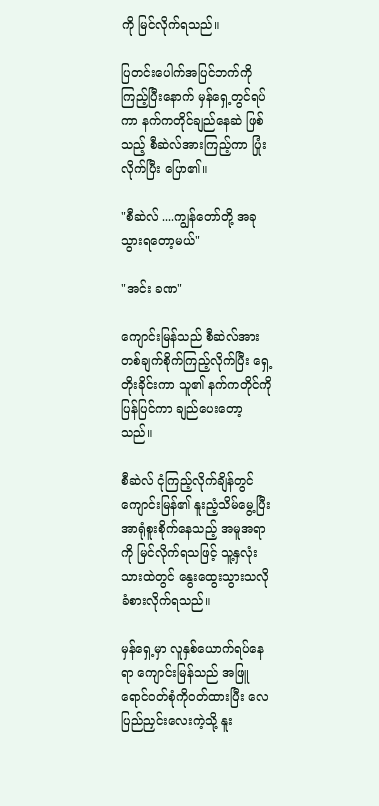ကို မြင်လိုက်ရသည်။

ပြတင်းပေါက်အပြင်ဘက်ကိုကြည့်ပြီး‌နောက် မှန်ရှေ့တွင်ရပ်ကာ နက်ကတိုင်ချည်နေဆဲ ဖြစ်သည့် စီဆဲလ်အားကြည့်ကာ ပြုံးလိုက်ပြီး ပြော၏။

"စီဆဲလ် ....ကျွန်တော်တို့ အခုသွားရတော့မယ်"

"အင်း ခဏ"

ကျောင်းမြန်သည် စီဆဲလ်အား တစ်ချက်စိုက်ကြည့်လိုက်ပြီး ရှေ့တိုးခိုင်းကာ သူ၏ နက်ကတိုင်ကို ပြန်ပြင်ကာ ချည်ပေးတော့သည်။

စီဆဲလ် ငုံကြည့်လိုက်ချိန်တွင် ကျောင်းမြန်၏ နူးညံ့သိမ်မွေ့ပြီး အာရုံစူးစိုက်နေသည့် အမူအရာကို မြင်လိုက်ရသဖြင့် သူ့နှလုံးသားထဲတွင် နွေးထွေးသွားသလို ခံစားလိုက်ရသည်။

မှန်ရှေ့မှာ လူနှစ်ယောက်ရပ်‌နေရာ ကျောင်းမြန်သည် အဖြူရောင်ဝတ်စုံကိုဝတ်ထားပြီး လေပြည်ညှင်းလေးကဲ့သို့ နူး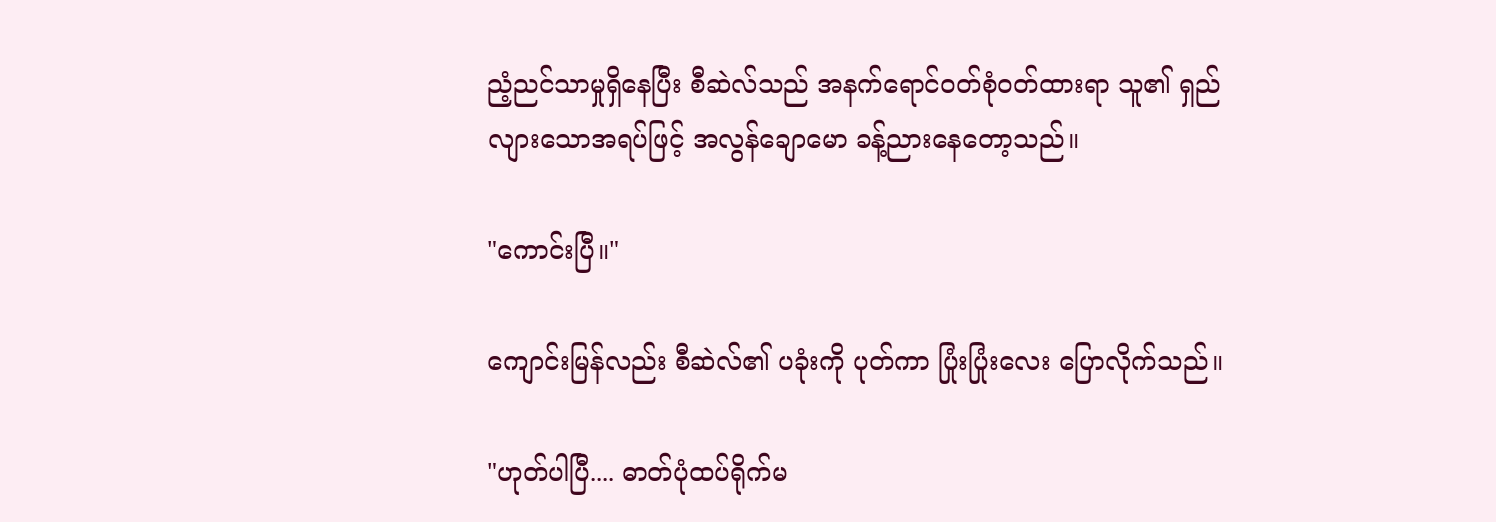ညံ့ညင်သာမှုရှိနေပြီး စီဆဲလ်သည် အနက်ရောင်ဝတ်စုံဝတ်ထားရာ သူ၏ ရှည်လျားသောအရပ်ဖြင့် အလွန်ချောမော ခန့်ညားနေတော့သည်။

"ကောင်းပြီ။"

ကျောင်းမြန်လည်း စီဆဲလ်၏ ပခုံးကို ပုတ်ကာ ပြုံးပြုံးလေး ပြောလိုက်သည်။

"ဟုတ်ပါပြီ.... ဓာတ်ပုံထပ်ရိုက်မ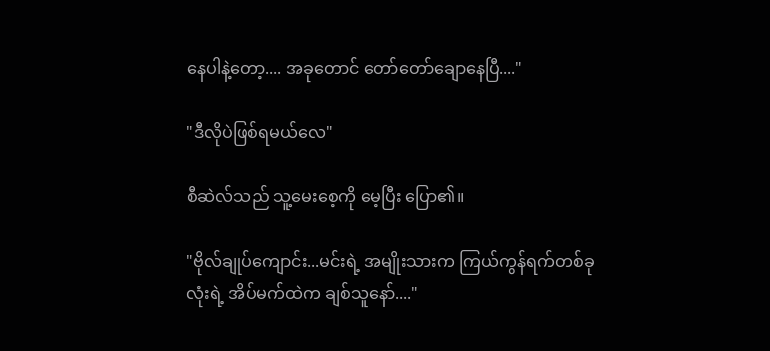နေပါနဲ့တော့.... အခုတောင် တော်တော်ချောနေပြီ...."

"ဒီလိုပဲဖြစ်ရမယ်လေ"

စီဆဲလ်သည် သူ့မေးစေ့ကို မေ့ပြီး ပြော၏။

"ဗိုလ်ချုပ်ကျောင်း...မင်းရဲ့ အမျိုးသားက ကြယ်ကွန်ရက်တစ်ခုလုံးရဲ့ အိပ်မက်ထဲက ချစ်သူနော်...."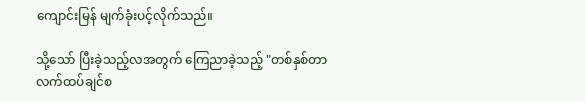ကျောင်းမြန် မျက်ခုံးပင့်လိုက်သည်။

သို့သော် ပြီးခဲ့သည့်လအတွက် ကြေညာခဲ့သည့် "တစ်နှစ်တာ လက်ထပ်ချင်စ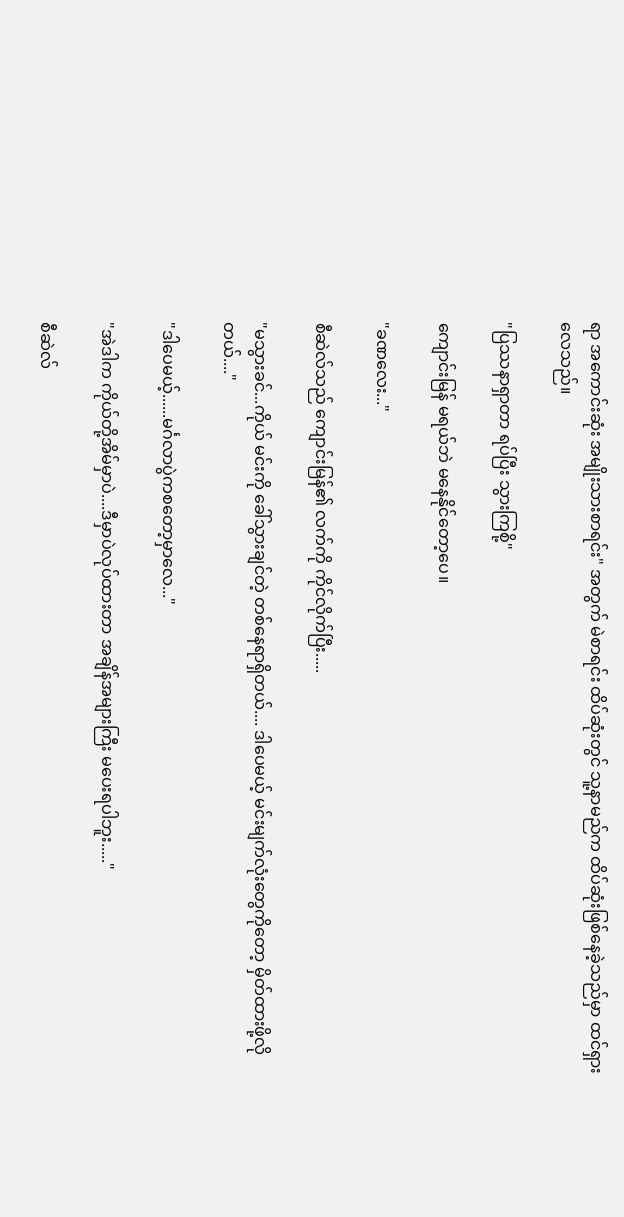ရာ အကောင်းဆုံး အမျိုးသားစာရင်း" အတွက် မဲစာရင်း ထိပ်ဆုံးတွင် သူ့နာမည်က ထိပ်ဆုံးဖြစ်နေခဲ့သည်မှာ ထင်ရှားလေသည်။

"ပြဿနာရှာတာ ရပ်ပြီး သွားကြစို့"

ကျောင်းမြန် မရယ်ဘဲ မနေနိုင်တော့ပေ။

"ခဏလေး..."

စီဆဲလ်သည် ကျောင်းမြန်၏ လက်ကို ကိုင်လိုက်ပြီး.....

"မသွားခင်...ကိုယ် မင်းကို ခေါ်သွားချင်တဲ့ တစ်နေရာရှိတယ်.... ဒါပေမယ့် မင်းမျက်လုံးတွေကိုတော့ မှိတ်ထားဖို့လိုတယ်...."

"ဒါပေမယ့်......မင်္ဂလာပွဲကစတော့မှာလေ..."

"အဲဒါက ကိုယ်တို့အိမ်မှာပဲ....ဒီမှာပဲလုပ်ထားတာ အချိန်အများကြီး‌ မပေးရပါဘူး....."

စီဆဲလ်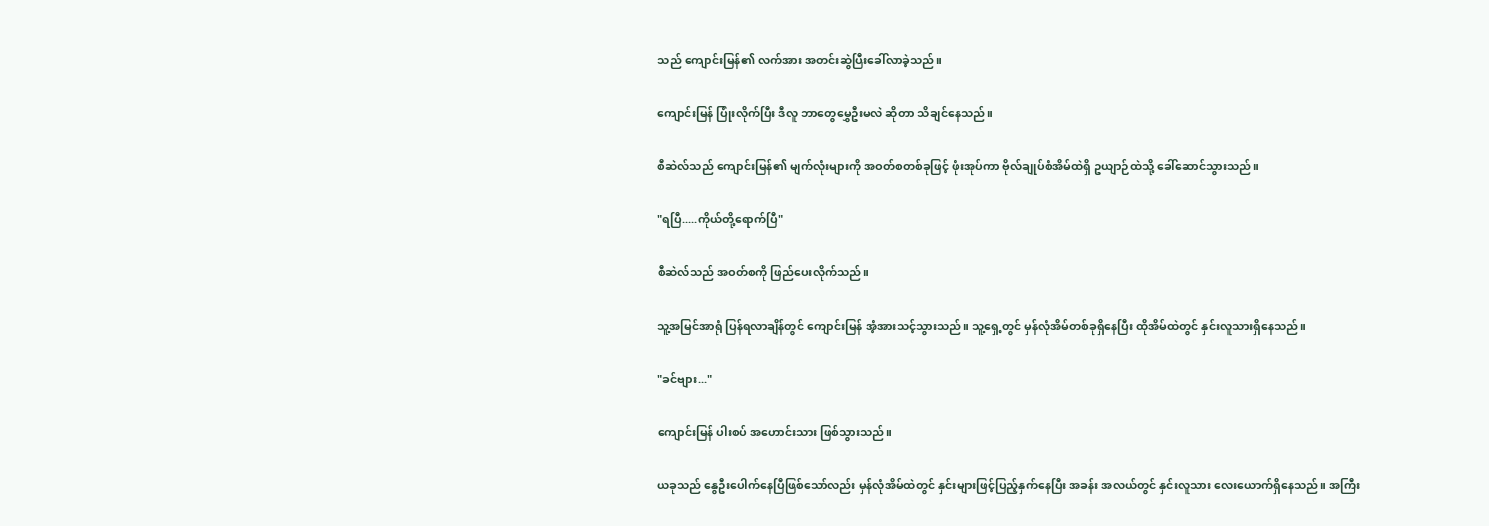သည် ကျောင်းမြန်၏ လက်အား အတင်းဆွဲပြီးခေါ်လာခဲ့သည်။

ကျောင်းမြန် ပြုံးလိုက်ပြီး ဒီလူ ဘာတွေမွှေဦးမလဲ ဆိုတာ သိချင်နေသည်။

စီဆဲလ်သည် ကျောင်းမြန်၏ မျက်လုံးများကို အဝတ်စတစ်ခုဖြင့် ဖုံးအုပ်ကာ ဗိုလ်ချုပ်စံအိမ်ထဲရှိ ဥယျာဉ်ထဲသို့ ခေါ်ဆောင်သွားသည်။

"ရပြီ.....ကိုယ်တို့‌ရောက်ပြီ"

စီဆဲလ်သည် အဝတ်စကို ဖြည်ပေးလိုက်သည်။

သူ့အမြင်အာရုံ ပြန်ရလာချိန်တွင် ကျောင်းမြန် အံ့အားသင့်သွားသည်။ သူ့ရှေ့တွင် မှန်လုံအိမ်တစ်ခုရှိနေပြီး ထိုအိမ်ထဲတွင် နှင်းလူသားရှိနေသည်။

"ခင်ဗျား..."

ကျောင်းမြန် ပါးစပ် အဟောင်းသား ဖြစ်သွားသည်။

ယခုသည် နွေဦးပေါက်နေပြီဖြစ်သော်လည်း မှန်လုံအိမ်ထဲတွင် နှင်းများဖြင့်ပြည့်နှက်နေပြီး အခန်း အလယ်တွင် နှင်းလူသား လေးယောက်ရှိနေသည်။ အကြီး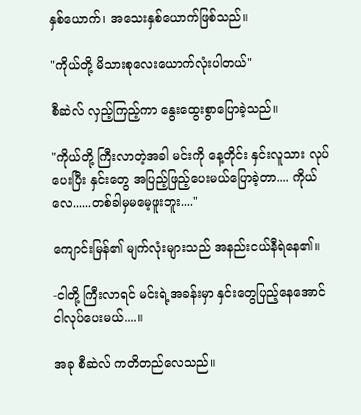နှစ်‌ယောက်၊ အသေးနှစ်ယောက်ဖြစ်သည်။

"ကိုယ်တို့ မိသားစုလေးယောက်လုံးပါတယ်"

စီဆဲလ် လှည့်ကြည့်ကာ နွေးထွေးစွာပြောခဲ့သည်။

"ကိုယ်တို့ ကြီးလာတဲ့အခါ မင်းကို နေ့တိုင်း နှင်းလူသား လုပ်ပေးပြီး နှင်းတွေ အပြည့်ဖြည့်ပေးမယ်ပြောခဲ့တာ.... ကိုယ်လေ......တစ်ခါမှမမေ့ဖူးဘူး...."

ကျောင်းမြန်၏ မျက်လုံးများသည် အနည်းငယ်နီရဲနေ၏။

-ငါတို့ ကြီးလာရင် မင်းရဲ့အခန်းမှာ နှင်းတွေပြည့်နေအောင် ငါလုပ်ပေးမယ်....။

အခု စီဆဲလ် ကတိတည်လေသည်။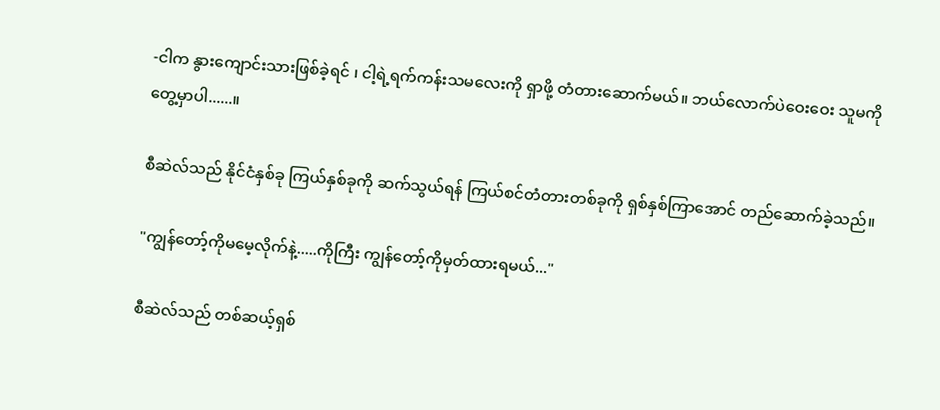-ငါက နွားကျောင်းသားဖြစ်ခဲ့ရင် ၊ ငါ့ရဲ့ရက်ကန်းသမလေးကို ရှာဖို့ တံတားဆောက်မယ်။ ဘယ်လောက်ပဲဝေးဝေး သူမကိုတွေ့မှာပါ......။

စီဆဲလ်သည် နိုင်ငံနှစ်ခု ကြယ်နှစ်ခုကို ဆက်သွယ်ရန် ကြယ်စင်တံတားတစ်ခုကို ရှစ်နှစ်ကြာအောင် တည်ဆောက်ခဲ့သည်။

"ကျွန်တော့်ကိုမမေ့လိုက်နဲ့.....ကိုကြီး ကျွန်တော့်ကိုမှတ်ထားရမယ်..."

စီဆဲလ်သည် တစ်ဆယ့်ရှစ်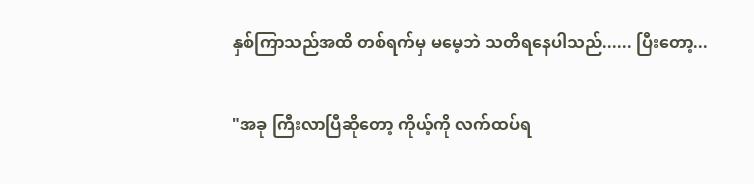နှစ်ကြာသည်အထိ တစ်ရက်မှ မမေ့ဘဲ သတိရနေပါသည်...... ပြီးတော့...

"အခု ကြီးလာပြီဆိုတော့ ကိုယ့်ကို လက်ထပ်ရ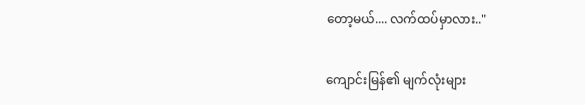တော့မယ်.... လက်ထပ်မှာလား.."

ကျောင်းမြန်၏ မျက်လုံးများ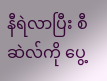နီရဲလာပြီး စီဆဲလ်ကို ပွေ့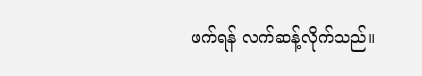ဖက်ရန် လက်ဆန့်လိုက်သည်။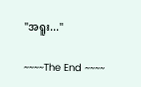"အရူး..."

~~~~The End ~~~~